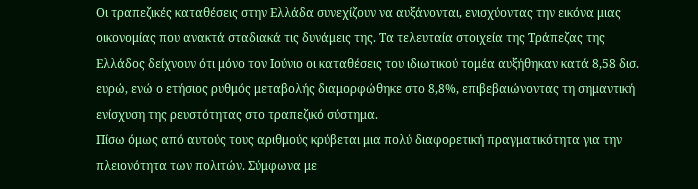Οι τραπεζικές καταθέσεις στην Ελλάδα συνεχίζουν να αυξάνονται, ενισχύοντας την εικόνα μιας οικονομίας που ανακτά σταδιακά τις δυνάμεις της. Τα τελευταία στοιχεία της Τράπεζας της Ελλάδος δείχνουν ότι μόνο τον Ιούνιο οι καταθέσεις του ιδιωτικού τομέα αυξήθηκαν κατά 8,58 δισ. ευρώ, ενώ ο ετήσιος ρυθμός μεταβολής διαμορφώθηκε στο 8,8%, επιβεβαιώνοντας τη σημαντική ενίσχυση της ρευστότητας στο τραπεζικό σύστημα.
Πίσω όμως από αυτούς τους αριθμούς κρύβεται μια πολύ διαφορετική πραγματικότητα για την πλειονότητα των πολιτών. Σύμφωνα με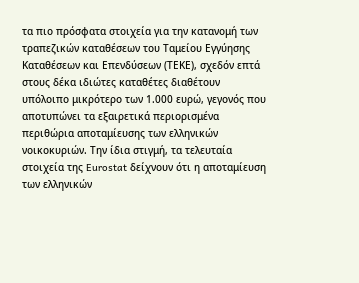τα πιο πρόσφατα στοιχεία για την κατανομή των τραπεζικών καταθέσεων του Ταμείου Εγγύησης Καταθέσεων και Επενδύσεων (ΤΕΚΕ), σχεδόν επτά στους δέκα ιδιώτες καταθέτες διαθέτουν υπόλοιπο μικρότερο των 1.000 ευρώ, γεγονός που αποτυπώνει τα εξαιρετικά περιορισμένα περιθώρια αποταμίευσης των ελληνικών νοικοκυριών. Την ίδια στιγμή, τα τελευταία στοιχεία της Eurostat δείχνουν ότι η αποταμίευση των ελληνικών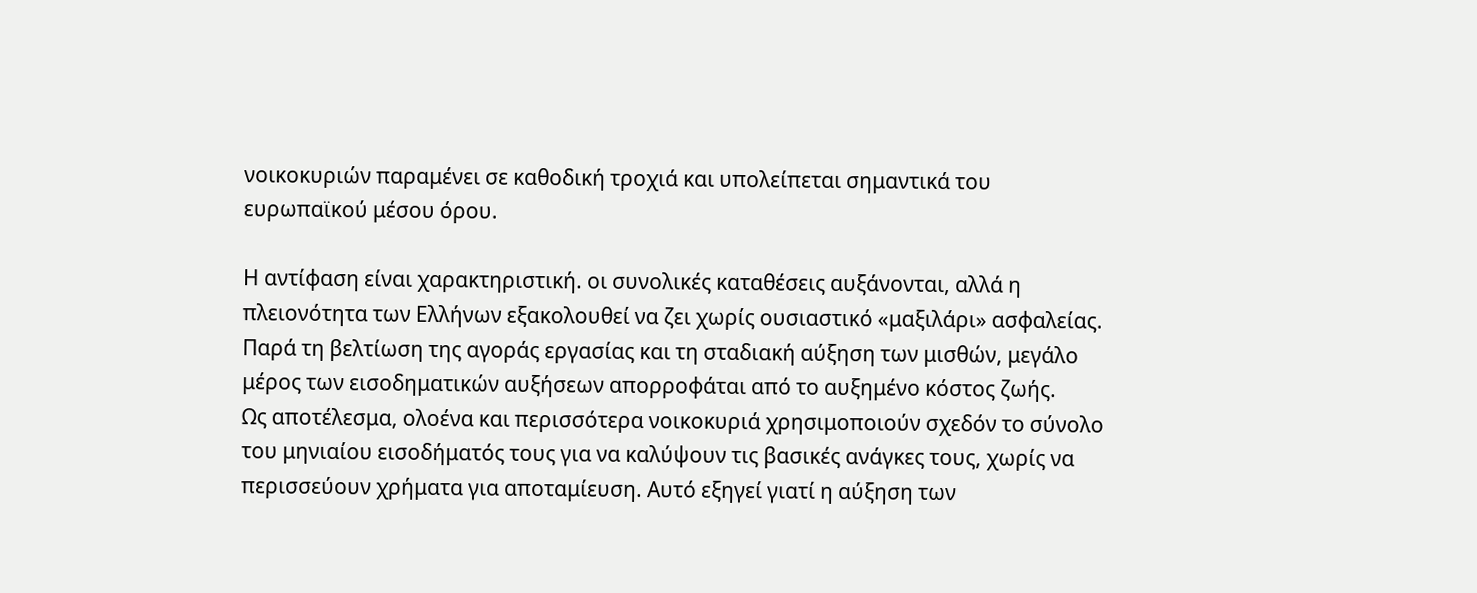νοικοκυριών παραμένει σε καθοδική τροχιά και υπολείπεται σημαντικά του ευρωπαϊκού μέσου όρου.

Η αντίφαση είναι χαρακτηριστική. οι συνολικές καταθέσεις αυξάνονται, αλλά η πλειονότητα των Ελλήνων εξακολουθεί να ζει χωρίς ουσιαστικό «μαξιλάρι» ασφαλείας.
Παρά τη βελτίωση της αγοράς εργασίας και τη σταδιακή αύξηση των μισθών, μεγάλο μέρος των εισοδηματικών αυξήσεων απορροφάται από το αυξημένο κόστος ζωής.
Ως αποτέλεσμα, ολοένα και περισσότερα νοικοκυριά χρησιμοποιούν σχεδόν το σύνολο του μηνιαίου εισοδήματός τους για να καλύψουν τις βασικές ανάγκες τους, χωρίς να περισσεύουν χρήματα για αποταμίευση. Αυτό εξηγεί γιατί η αύξηση των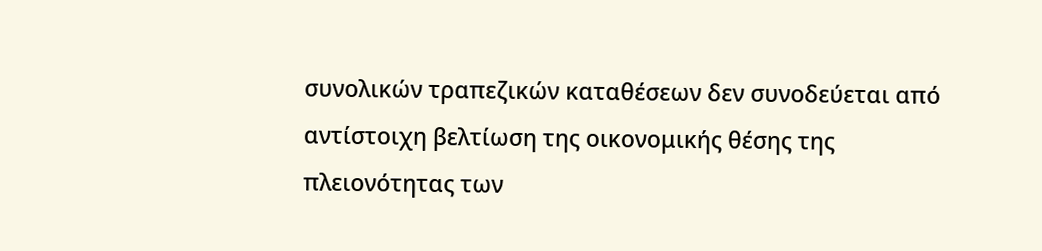συνολικών τραπεζικών καταθέσεων δεν συνοδεύεται από αντίστοιχη βελτίωση της οικονομικής θέσης της πλειονότητας των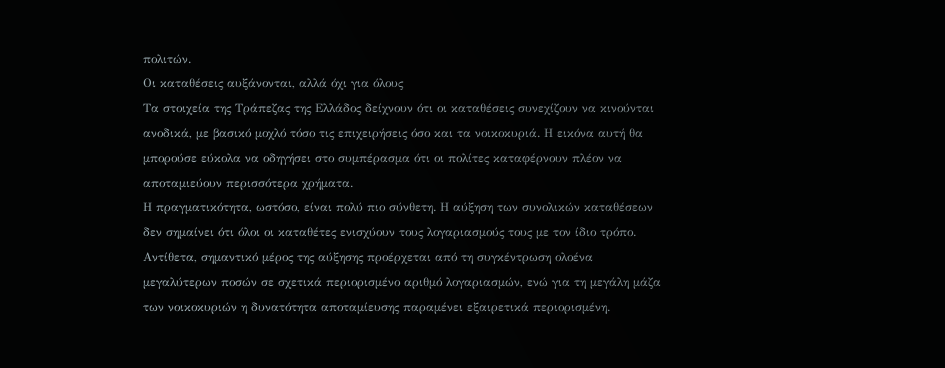πολιτών.
Οι καταθέσεις αυξάνονται, αλλά όχι για όλους
Τα στοιχεία της Τράπεζας της Ελλάδος δείχνουν ότι οι καταθέσεις συνεχίζουν να κινούνται ανοδικά, με βασικό μοχλό τόσο τις επιχειρήσεις όσο και τα νοικοκυριά. Η εικόνα αυτή θα μπορούσε εύκολα να οδηγήσει στο συμπέρασμα ότι οι πολίτες καταφέρνουν πλέον να αποταμιεύουν περισσότερα χρήματα.
Η πραγματικότητα, ωστόσο, είναι πολύ πιο σύνθετη. Η αύξηση των συνολικών καταθέσεων δεν σημαίνει ότι όλοι οι καταθέτες ενισχύουν τους λογαριασμούς τους με τον ίδιο τρόπο. Αντίθετα, σημαντικό μέρος της αύξησης προέρχεται από τη συγκέντρωση ολοένα μεγαλύτερων ποσών σε σχετικά περιορισμένο αριθμό λογαριασμών, ενώ για τη μεγάλη μάζα των νοικοκυριών η δυνατότητα αποταμίευσης παραμένει εξαιρετικά περιορισμένη.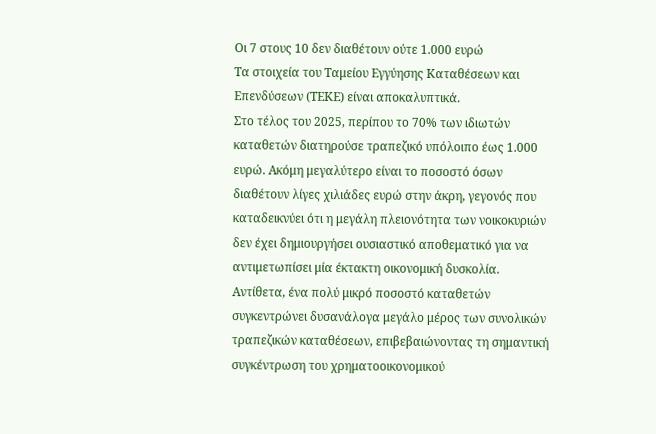Οι 7 στους 10 δεν διαθέτουν ούτε 1.000 ευρώ
Τα στοιχεία του Ταμείου Εγγύησης Καταθέσεων και Επενδύσεων (ΤΕΚΕ) είναι αποκαλυπτικά.
Στο τέλος του 2025, περίπου το 70% των ιδιωτών καταθετών διατηρούσε τραπεζικό υπόλοιπο έως 1.000 ευρώ. Ακόμη μεγαλύτερο είναι το ποσοστό όσων διαθέτουν λίγες χιλιάδες ευρώ στην άκρη, γεγονός που καταδεικνύει ότι η μεγάλη πλειονότητα των νοικοκυριών δεν έχει δημιουργήσει ουσιαστικό αποθεματικό για να αντιμετωπίσει μία έκτακτη οικονομική δυσκολία.
Αντίθετα, ένα πολύ μικρό ποσοστό καταθετών συγκεντρώνει δυσανάλογα μεγάλο μέρος των συνολικών τραπεζικών καταθέσεων, επιβεβαιώνοντας τη σημαντική συγκέντρωση του χρηματοοικονομικού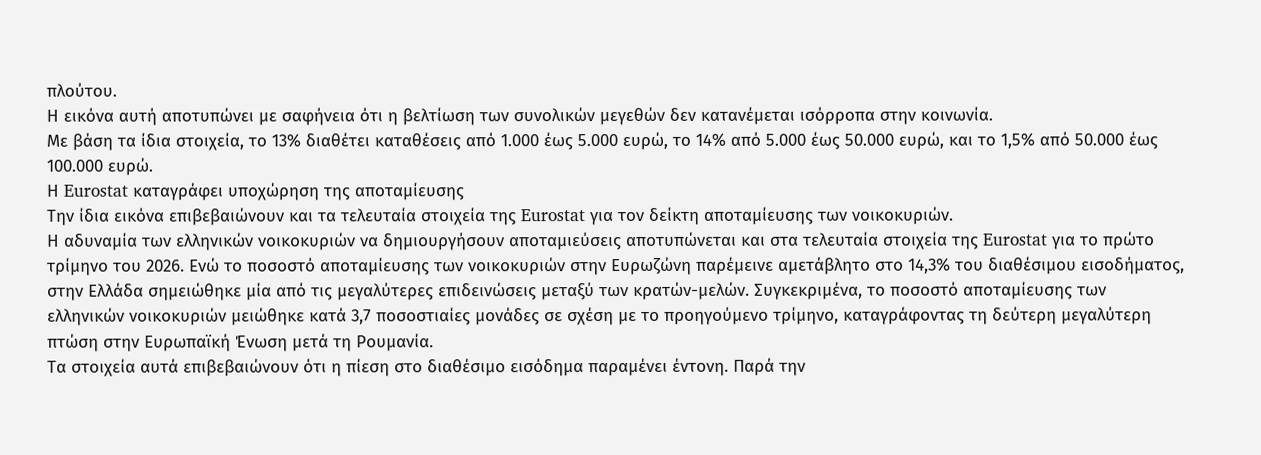πλούτου.
Η εικόνα αυτή αποτυπώνει με σαφήνεια ότι η βελτίωση των συνολικών μεγεθών δεν κατανέμεται ισόρροπα στην κοινωνία.
Με βάση τα ίδια στοιχεία, το 13% διαθέτει καταθέσεις από 1.000 έως 5.000 ευρώ, το 14% από 5.000 έως 50.000 ευρώ, και το 1,5% από 50.000 έως 100.000 ευρώ.
Η Eurostat καταγράφει υποχώρηση της αποταμίευσης
Την ίδια εικόνα επιβεβαιώνουν και τα τελευταία στοιχεία της Eurostat για τον δείκτη αποταμίευσης των νοικοκυριών.
Η αδυναμία των ελληνικών νοικοκυριών να δημιουργήσουν αποταμιεύσεις αποτυπώνεται και στα τελευταία στοιχεία της Eurostat για το πρώτο τρίμηνο του 2026. Ενώ το ποσοστό αποταμίευσης των νοικοκυριών στην Ευρωζώνη παρέμεινε αμετάβλητο στο 14,3% του διαθέσιμου εισοδήματος, στην Ελλάδα σημειώθηκε μία από τις μεγαλύτερες επιδεινώσεις μεταξύ των κρατών-μελών. Συγκεκριμένα, το ποσοστό αποταμίευσης των ελληνικών νοικοκυριών μειώθηκε κατά 3,7 ποσοστιαίες μονάδες σε σχέση με το προηγούμενο τρίμηνο, καταγράφοντας τη δεύτερη μεγαλύτερη πτώση στην Ευρωπαϊκή Ένωση μετά τη Ρουμανία.
Τα στοιχεία αυτά επιβεβαιώνουν ότι η πίεση στο διαθέσιμο εισόδημα παραμένει έντονη. Παρά την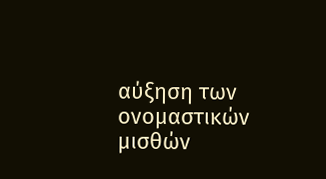αύξηση των ονομαστικών μισθών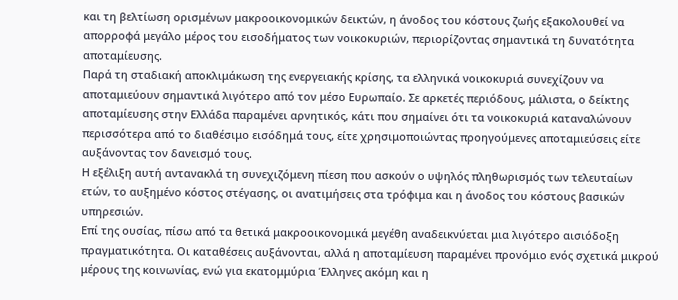και τη βελτίωση ορισμένων μακροοικονομικών δεικτών, η άνοδος του κόστους ζωής εξακολουθεί να απορροφά μεγάλο μέρος του εισοδήματος των νοικοκυριών, περιορίζοντας σημαντικά τη δυνατότητα αποταμίευσης.
Παρά τη σταδιακή αποκλιμάκωση της ενεργειακής κρίσης, τα ελληνικά νοικοκυριά συνεχίζουν να αποταμιεύουν σημαντικά λιγότερο από τον μέσο Ευρωπαίο. Σε αρκετές περιόδους, μάλιστα, ο δείκτης αποταμίευσης στην Ελλάδα παραμένει αρνητικός, κάτι που σημαίνει ότι τα νοικοκυριά καταναλώνουν περισσότερα από το διαθέσιμο εισόδημά τους, είτε χρησιμοποιώντας προηγούμενες αποταμιεύσεις είτε αυξάνοντας τον δανεισμό τους.
Η εξέλιξη αυτή αντανακλά τη συνεχιζόμενη πίεση που ασκούν ο υψηλός πληθωρισμός των τελευταίων ετών, το αυξημένο κόστος στέγασης, οι ανατιμήσεις στα τρόφιμα και η άνοδος του κόστους βασικών υπηρεσιών.
Επί της ουσίας, πίσω από τα θετικά μακροοικονομικά μεγέθη αναδεικνύεται μια λιγότερο αισιόδοξη πραγματικότητα. Οι καταθέσεις αυξάνονται, αλλά η αποταμίευση παραμένει προνόμιο ενός σχετικά μικρού μέρους της κοινωνίας, ενώ για εκατομμύρια Έλληνες ακόμη και η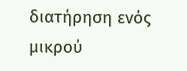διατήρηση ενός μικρού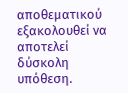αποθεματικού εξακολουθεί να αποτελεί δύσκολη υπόθεση.